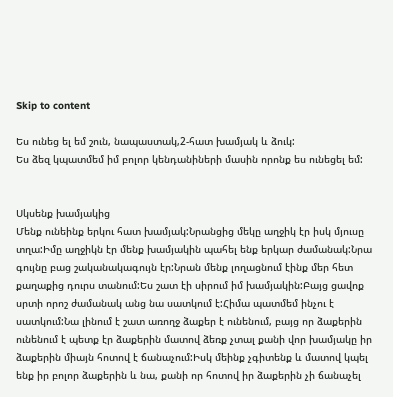Skip to content

Ես ունեց ել եմ շուն, նապաստակ,2-հատ խամյակ և ձուկ:
Ես ձեզ կպատմեմ իմ բոլոր կենդանիների մասին որոնք ես ունեցել եմ:


Սկսենք խամյակից
Մենք ունեինք երկու հատ խամյակ:Նրանցից մեկը աղջիկ էր իսկ մյուսը տղա:Իմը աղջիկն էր մենք խամյակին պահել ենք երկար ժամանակ:Նրա գույնը բաց շականակագույն էր:Նրան մենք լողացնում էինք մեր հետ քաղաքից դուրս տանում:Ես շատ էի սիրում իմ խամյակին:Բայց ցավոք սրտի որոշ ժամանակ անց նա սատկում է:Հիմա պատմեմ ինչու է սատկում:Նա լինում է շատ առողջ ձաքեր է ունենում, բայց որ ձաքերին ունենում է պետք էր ձաքերին մատով ձեռք չտալ քանի վոր խամյակը իր ձաքերին միայն հոտով է ճանաչում:Իսկ մեինք չգիտենք և մատով կպել ենք իր բոլոր ձաքերին և նա, քանի որ հոտով իր ձաքերին չի ճանաչել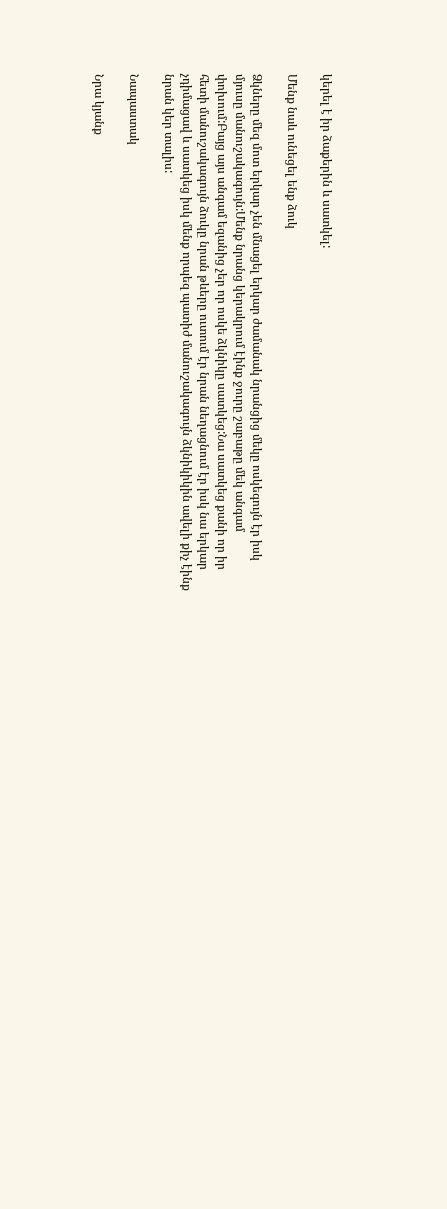կերել է իր ձաքերին և սատկել:

Մենք նաև ունեցել ենք ձուկ

Ձկները մեզ մոտ երկար չեն մնացել երկար ժամանակ նրանցից մեկը ոսկեգույն էր իսկ մյուսը մանուշակագույն:Մենք նրանց կերակրում էինք ջուրը շաբաթը մեկ անգամ փոխում:Բայց այս անգամ եզանից չեր որ ոսկե ձկնիկը սատկեց:Նա սատկեց քանի որ իր հետի մանուշակագույն ձուկը նրան թևերը ուտում էր նրան նեղացնում էր իսկ նա երկար չդիմացավ և սատկեց իսկ մենք որպեզ պատիժ մանուշակագույն ձկնիկիկին ավելի քիչ էինք նրան կեր տալիս:

Նապաստակ

Նրա կյանք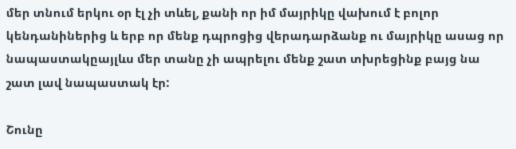մեր տնում երկու օր էլ չի տևել, քանի որ իմ մայրիկը վախում է բոլոր կենդանիներից և երբ որ մենք դպրոցից վերադարձանք ու մայրիկը ասաց որ նապաստակըայլևս մեր տանը չի ապրելու մենք շատ տխրեցինք բայց նա շատ լավ նապաստակ էր:

Շունը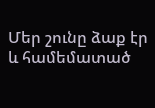Մեր շունը ձաք էր և համեմատած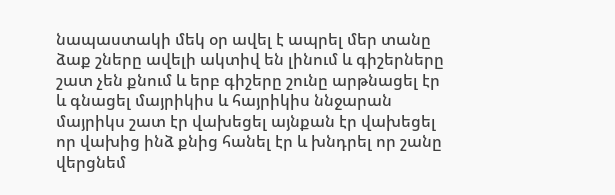նապաստակի մեկ օր ավել է ապրել մեր տանը ձաք շները ավելի ակտիվ են լինում և գիշերները շատ չեն քնում և երբ գիշերը շունը արթնացել էր և գնացել մայրիկիս և հայրիկիս ննջարան մայրիկս շատ էր վախեցել այնքան էր վախեցել որ վախից ինձ քնից հանել էր և խնդրել որ շանը վերցնեմ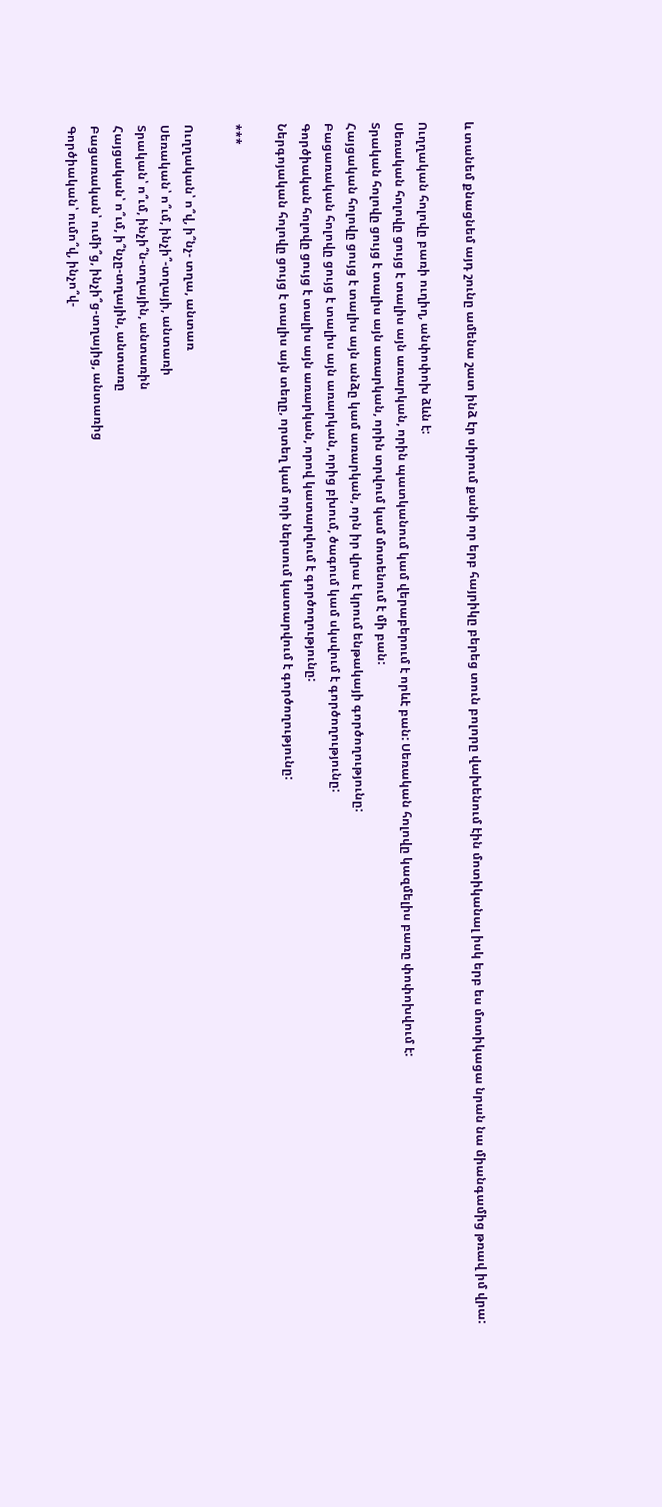և տանեմ քնացնեմ այդ շունը ամենա շատ ինձ էր սիրում քանի որ երբ հայրիկը բերեց տուն բոլորը վախենում էին մոտիկանալ իսկ երբ ես մոտիկացա նրան նա միանգամից թռավ իմ վրա:

Ուղղական հոլովը բառի ուղիղ, անփոփոխ ձևն է:
Սեռական հոլովը ցույց է տալիս այն առարկան, որին պատկանում կամ վերաբերում է որևէ բան: Սեռական հոլովը կազմելիս բառը փոփոխվում է:
Տրական հոլովը ցույց է տալիս այն առարկան, որին տրվում կամ մոտենում է մի բան:
Հայցական հոլովը ցույց է տալիս այն անձը կամ առարկան, որն իր վրա է կրում ենթակայի գործողությունը:
Բացառական հոլովը ցույց է տալիս այն առարկան, որից բխում, ծագում կամ սկսվում է գործողությունը:
Գործիական հոլովը ցույց է տալիս այն առարկան, որով կատարվում է գործողությունը:
Ներգոյական հոլովը ցույց է տալիս այն տեղը, որտեղ կամ որի ներսում կատարվում է գործողությունը:

***

Ուղղական՝ ո՞վ, ի՞նչ- տղա, անտառ
Սեռական՝ ո՞ւմ, ինչի՞-տղայի, անտառի
Տրական՝ ո՞ւմ, ինչի՞ն-տղային, անտառին
Հայցական՝ ո՞ւմ, ի՞նչը-տղային, անտառը
Բացառական՝ ումի՞ց, ինչի՞ց-տղայից, անտառից
Գործիական՝ ումո՞վ, ինչո՞վ-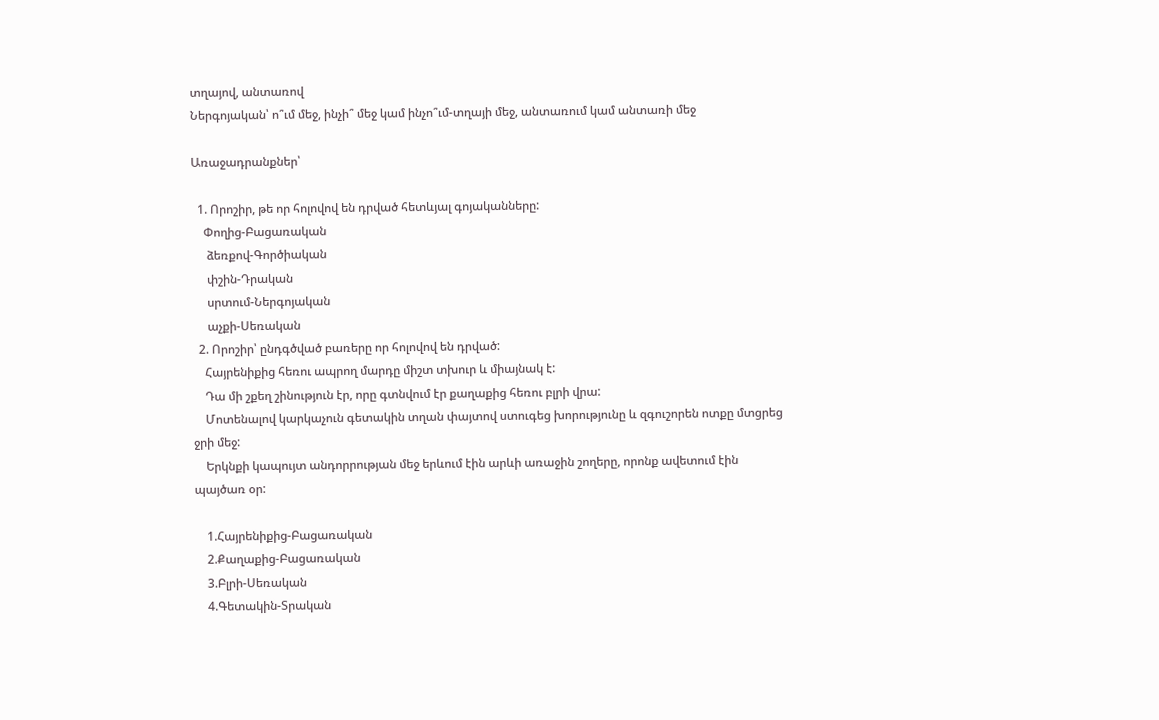տղայով, անտառով
Ներգոյական՝ ո՞ւմ մեջ, ինչի՞ մեջ կամ ինչո՞ւմ-տղայի մեջ, անտառում կամ անտառի մեջ

Առաջադրանքներ՝

  1. Որոշիր, թե որ հոլովով են դրված հետևյալ գոյականները:
    Փողից-Բացառական
     ձեռքով-Գործիական
     փշին-Դրական
     սրտում-Ներգոյական
     աչքի-Սեռական
  2. Որոշիր՝ ընդգծված բառերը որ հոլովով են դրված:
    Հայրենիքից հեռու ապրող մարդը միշտ տխուր և միայնակ է:
    Դա մի շքեղ շինություն էր, որը գտնվում էր քաղաքից հեռու բլրի վրա:
    Մոտենալով կարկաչուն գետակին տղան փայտով ստուգեց խորությունը և զգուշորեն ոտքը մտցրեց ջրի մեջ:
    Երկնքի կապույտ անդորրության մեջ երևում էին արևի առաջին շողերը, որոնք ավետում էին պայծառ օր:

    1.Հայրենիքից-Բացառական
    2.Քաղաքից-Բացառական
    3.Բլրի-Սեռական
    4.Գետակին-Տրական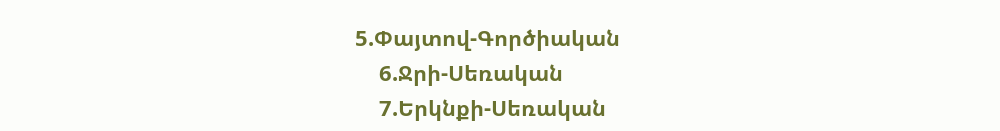5.Փայտով-Գործիական
    6.Ջրի-Սեռական
    7.Երկնքի-Սեռական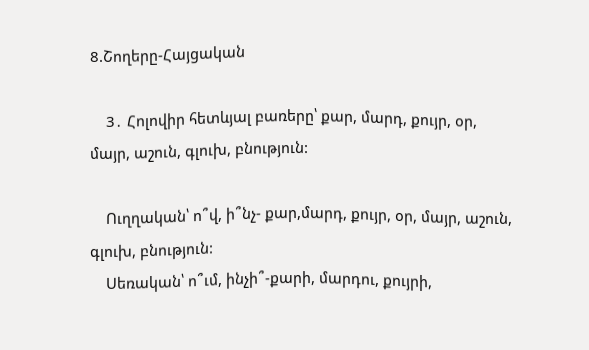8.Շողերը-Հայցական

    3․ Հոլովիր հետևյալ բառերը՝ քար, մարդ, քույր, օր, մայր, աշուն, գլուխ, բնություն:

    Ուղղական՝ ո՞վ, ի՞նչ- քար,մարդ, քույր, օր, մայր, աշուն, գլուխ, բնություն:
    Սեռական՝ ո՞ւմ, ինչի՞-քարի, մարդու, քույրի,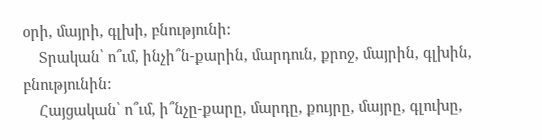օրի, մայրի, գլխի, բնությունի:
    Տրական՝ ո՞ւմ, ինչի՞ն-քարին, մարդուն, քրոջ, մայրին, գլխին, բնությունին:
    Հայցական՝ ո՞ւմ, ի՞նչը-քարը, մարդը, քույրը, մայրը, գլուխը,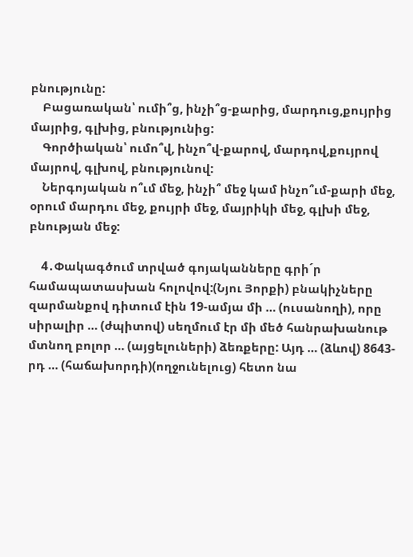բնությունը:
    Բացառական՝ ումի՞ց, ինչի՞ց-քարից, մարդուց,քույրից մայրից, գլխից, բնությունից:
    Գործիական՝ ումո՞վ, ինչո՞վ-քարով, մարդով,քույրով մայրով, գլխով, բնությունով:
    Ներգոյական ո՞ւմ մեջ, ինչի՞ մեջ կամ ինչո՞ւմ-քարի մեջ, օրում մարդու մեջ, քույրի մեջ, մայրիկի մեջ, գլխի մեջ, բնության մեջ:

    4․Փակագծում տրված գոյականները գրի´ր համապատասխան հոլովով:(Նյու Յորքի) բնակիչները զարմանքով դիտում էին 19-ամյա մի … (ուսանողի), որը սիրալիր … (ժպիտով) սեղմում էր մի մեծ հանրախանութ մտնող բոլոր … (այցելուների) ձեռքերը: Այդ … (ձևով) 8643-րդ … (հաճախորդի)(ողջունելուց) հետո նա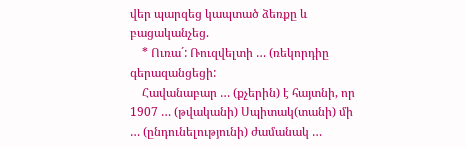վեր պարզեց կապտած ձեռքը և բացականչեց.
    * Ուռա´: Ռուզվելտի … (ռեկորդիը գերազանցեցի:
    Հավանաբար … (քչերին) է հայտնի, որ 1907 … (թվականի) Սպիտակ(տանի) մի … (ընդունելությունի) ժամանակ …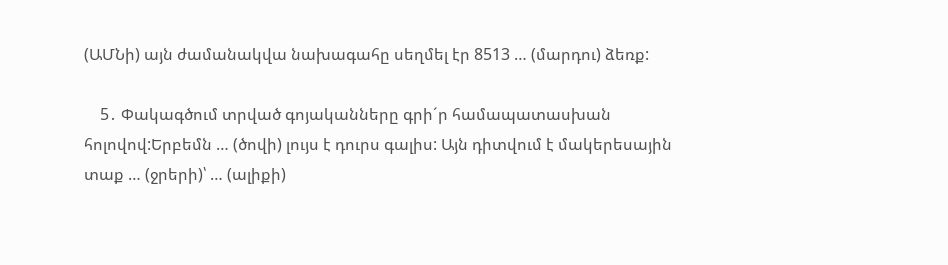(ԱՄՆի) այն ժամանակվա նախագահը սեղմել էր 8513 … (մարդու) ձեռք:

    5․ Փակագծում տրված գոյականները գրի´ր համապատասխան հոլովով:Երբեմն … (ծովի) լույս է դուրս գալիս: Այն դիտվում է մակերեսային տաք … (ջրերի)՝ … (ալիքի)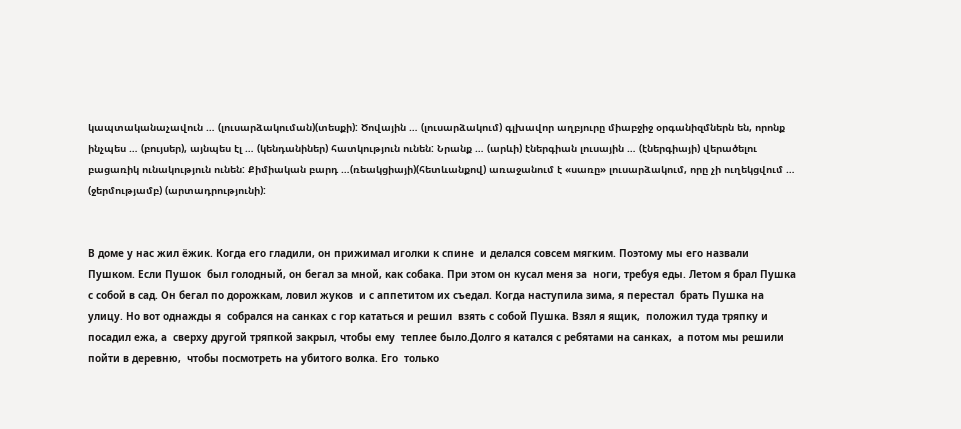կապտականաչավուն … (լուսարձակուման)(տեսքի): Ծովային … (լուսարձակում) գլխավոր աղբյուրը միաբջիջ օրգանիզմներն են, որոնք ինչպես … (բույսեր), այնպես էլ … (կենդանիներ) հատկություն ունեն: Նրանք … (արևի) էներգիան լուսային … (էներգիայի) վերածելու բացառիկ ունակություն ունեն: Քիմիական բարդ …(ռեակցիայի)(հետևանքով) առաջանում է «սառը» լուսարձակում, որը չի ուղեկցվում … (ջերմությամբ) (արտադրությունի):


В доме у нас жил ёжик. Когда его гладили, он прижимал иголки к спине  и делался совсем мягким. Поэтому мы его назвали Пушком. Если Пушок  был голодный, он бегал за мной, как собака. При этом он кусал меня за  ноги, требуя еды. Летом я брал Пушка с собой в сад. Он бегал по дорожкам, ловил жуков  и с аппетитом их съедал. Когда наступила зима, я перестал  брать Пушка на улицу. Но вот однажды я  собрался на санках с гор кататься и решил  взять с собой Пушка. Взял я ящик,  положил туда тряпку и посадил ежа, а  сверху другой тряпкой закрыл, чтобы ему  теплее было.Долго я катался с ребятами на санках,  а потом мы решили пойти в деревню,  чтобы посмотреть на убитого волка. Его  только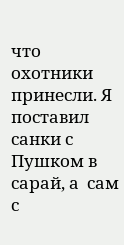что охотники принесли. Я поставил санки с Пушком в сарай, а  сам с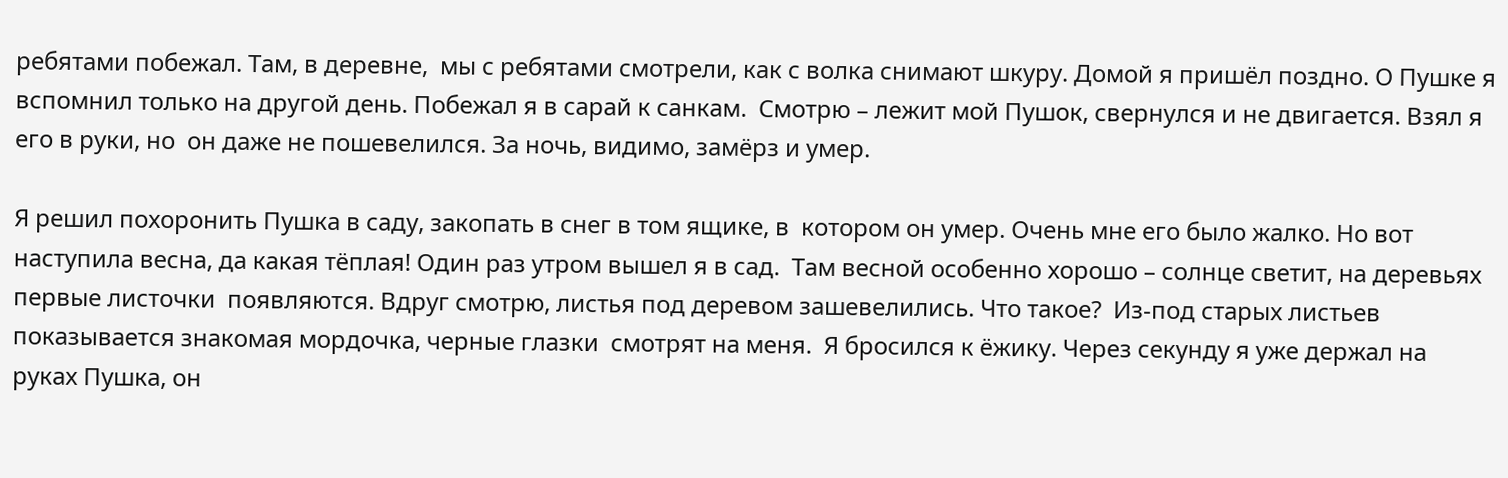ребятами побежал. Там, в деревне,  мы с ребятами смотрели, как с волка снимают шкуру. Домой я пришёл поздно. О Пушке я вспомнил только на другой день. Побежал я в сарай к санкам.  Смотрю – лежит мой Пушок, свернулся и не двигается. Взял я его в руки, но  он даже не пошевелился. За ночь, видимо, замёрз и умер.

Я решил похоронить Пушка в саду, закопать в снег в том ящике, в  котором он умер. Очень мне его было жалко. Но вот наступила весна, да какая тёплая! Один раз утром вышел я в сад.  Там весной особенно хорошо – солнце светит, на деревьях первые листочки  появляются. Вдруг смотрю, листья под деревом зашевелились. Что такое?  Из-под старых листьев показывается знакомая мордочка, черные глазки  смотрят на меня.  Я бросился к ёжику. Через секунду я уже держал на руках Пушка, он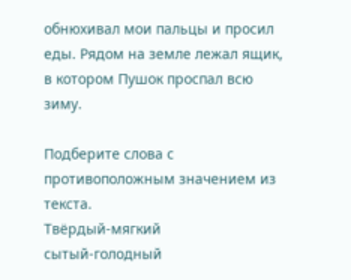обнюхивал мои пальцы и просил еды. Рядом на земле лежал ящик, в котором Пушок проспал всю зиму.

Подберите слова с противоположным значением из текста.
Твёрдый-мягкий
сытый-голодный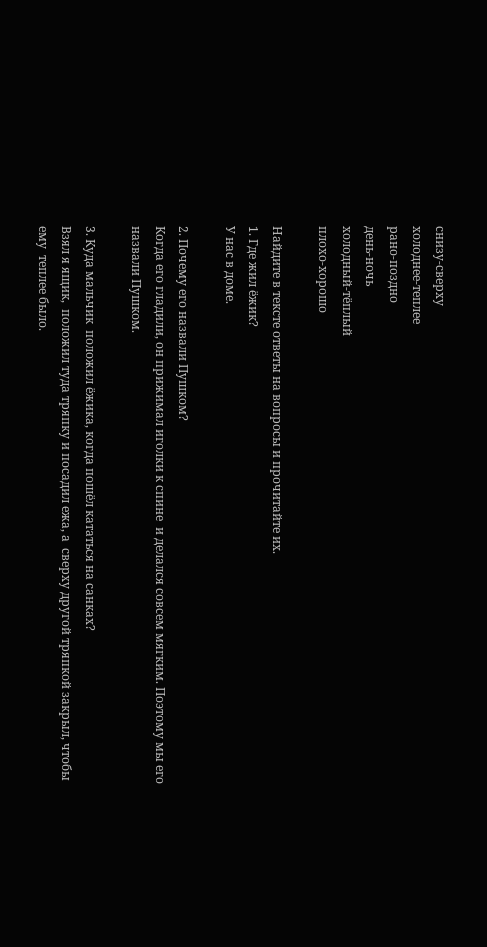снизу-сверху
холоднее-теплее
рано-поздно
день-ночь
холодный-тёплый
плохо-хорошо

Найдите в тексте ответы на вопросы и прочитайте их.
1. Где жил ёжик?
У нас в доме.

2. Почему его назвали Пушком?
Когда его гладили, он прижимал иголки к спине  и делался совсем мягким. Поэтому мы его назвали Пушком.

3. Куда мальчик  положил ёжика, когда пошёл кататься на санках?
Взял я ящик,  положил туда тряпку и посадил ежа, а  сверху другой тряпкой закрыл, чтобы ему  теплее было.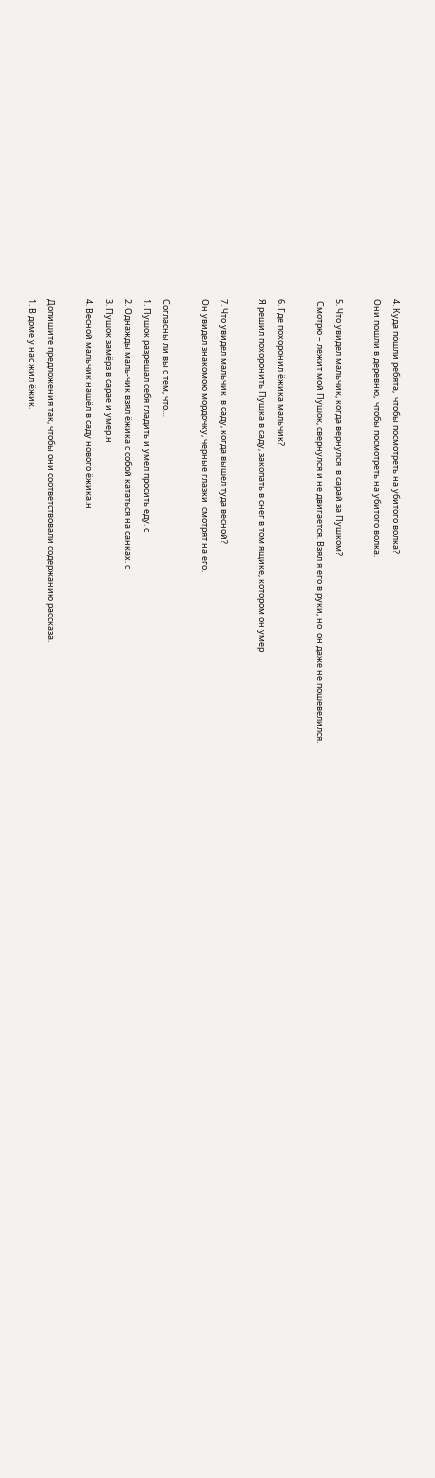4. Куда пошли ребята,  чтобы посмотреть на убитого волка?
Они пошли в деревню,  чтобы посмотреть на убитого волка.

5. Что увидел мальчик, когда вернулся  в сарай за Пушком?
 Смотрю – лежит мой Пушок, свернулся и не двигается. Взял я его в руки, но  он даже не пошевелился.

6. Где похоронил ёжика мальчик?
Я решил похоронить Пушка в саду, закопать в снег в том ящике, котором он умер

7. Что увидел мальчик  в саду, когда вышел туда весной?
Он увидел знакомою мордочку, черные глазки  смотрят на его.

Согласны ли вы с тем, что…
1. Пушок разрешал себя гладить и умел просить еду. с
2. Однажды маль-чик взял ёжика с собой кататься на санках. с
3. Пушок замёрз в сарае и умер.н
4. Весной мальчик нашёл в саду нового ёжика.н

Допишите предложения так, чтобы они соответствовали содержанию рассказа.
1. В доме у нас жил ёжик.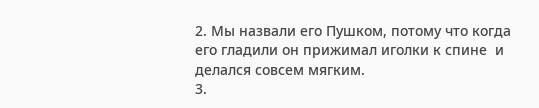2. Мы назвали его Пушком, потому что когда его гладили он прижимал иголки к спине  и делался совсем мягким.
3.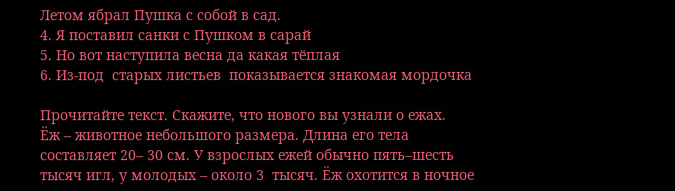Летом ябрал Пушка с собой в сад.
4. Я поставил санки с Пушком в сарай
5. Но вот наступила весна да какая тёплая
6. Из-под  старых листьев  показывается знакомая мордочка

Прочитайте текст. Скажите, что нового вы узнали о ежах.
Ёж – животное небольшого размера. Длина его тела составляет 20– 30 см. У взрослых ежей обычно пять–шесть тысяч игл, у молодых – около 3  тысяч. Ёж охотится в ночное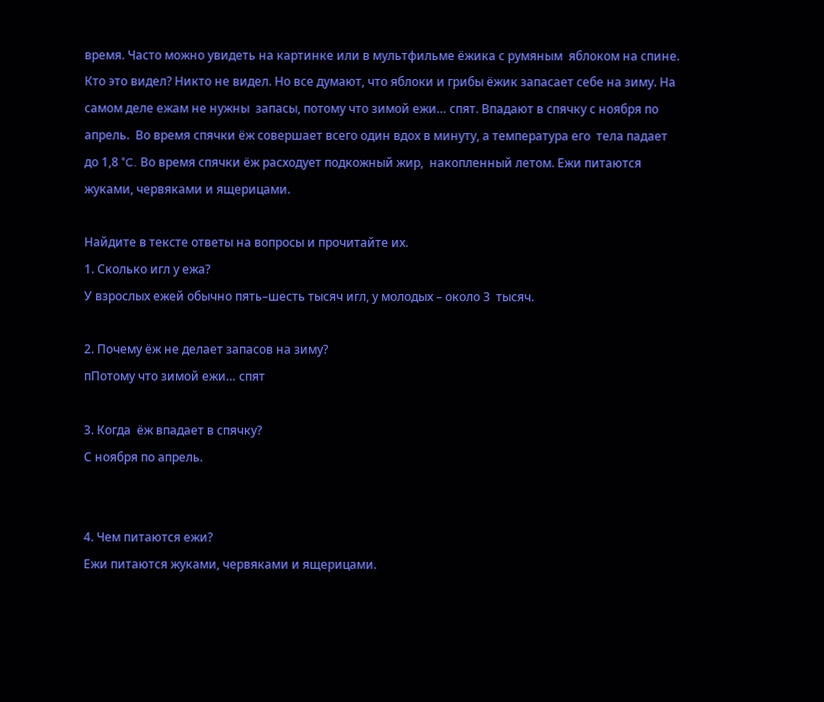время. Часто можно увидеть на картинке или в мультфильме ёжика с румяным  яблоком на спине. Кто это видел? Никто не видел. Но все думают, что яблоки и грибы ёжик запасает себе на зиму. На самом деле ежам не нужны  запасы, потому что зимой ежи… спят. Впадают в спячку с ноября по апрель.  Во время спячки ёж совершает всего один вдох в минуту, а температура его  тела падает до 1,8 °C. Во время спячки ёж расходует подкожный жир,  накопленный летом. Ежи питаются жуками, червяками и ящерицами.

Найдите в тексте ответы на вопросы и прочитайте их.
1. Сколько игл у ежа?
У взрослых ежей обычно пять–шесть тысяч игл, у молодых – около 3  тысяч.

2. Почему ёж не делает запасов на зиму?
пПотому что зимой ежи… спят

3. Когда  ёж впадает в спячку?
С ноября по апрель.


4. Чем питаются ежи?
Ежи питаются жуками, червяками и ящерицами.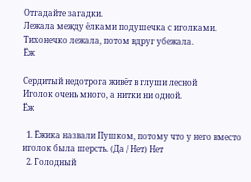Отгадайте загадки.
Лежала между ёлками подушечка с иголками.
Тихонечко лежала, потом вдруг убежала.
Ёж

Сердитый недотрога живёт в глуши лесной
Иголок очень много, а нитки ни одной.
Ёж

  1. Ёжика назвали Пушком, потому что у него вместо иголок была шерсть. (Да / Нет) Нет
  2. Голодный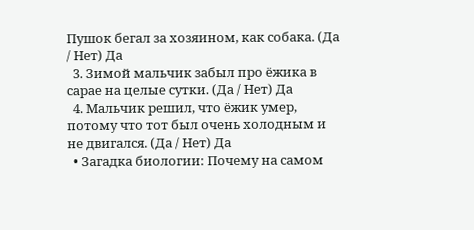Пушок бегал за хозяином, как собака. (Да / Нет) Да
  3. Зимой мальчик забыл про ёжика в сарае на целые сутки. (Да / Нет) Да
  4. Мальчик решил, что ёжик умер, потому что тот был очень холодным и не двигался. (Да / Нет) Да
  • Загадка биологии: Почему на самом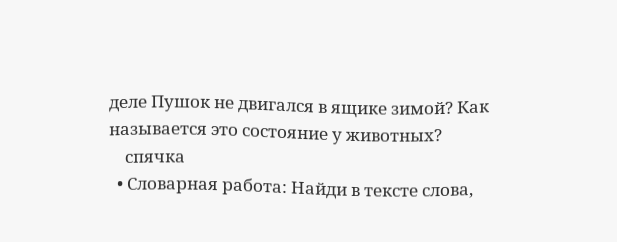деле Пушок не двигался в ящике зимой? Как называется это состояние у животных?
    спячка
  • Словарная работа: Найди в тексте слова,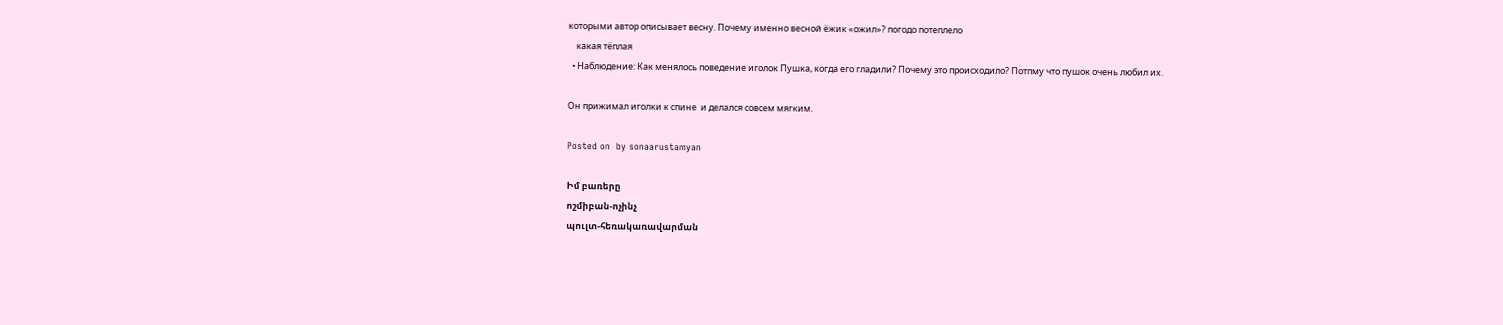которыми автор описывает весну. Почему именно весной ёжик «ожил»? погодо потеплело
    какая тёплая
  • Наблюдение: Как менялось поведение иголок Пушка, когда его гладили? Почему это происходило? Потпму что пушок очень любил их.

Он прижимал иголки к спине  и делался совсем мягким.

Posted on  by sonaarustamyan

Իմ բառերը
ոշմիբան-ոչինչ
պուլտ-հեռակառավարման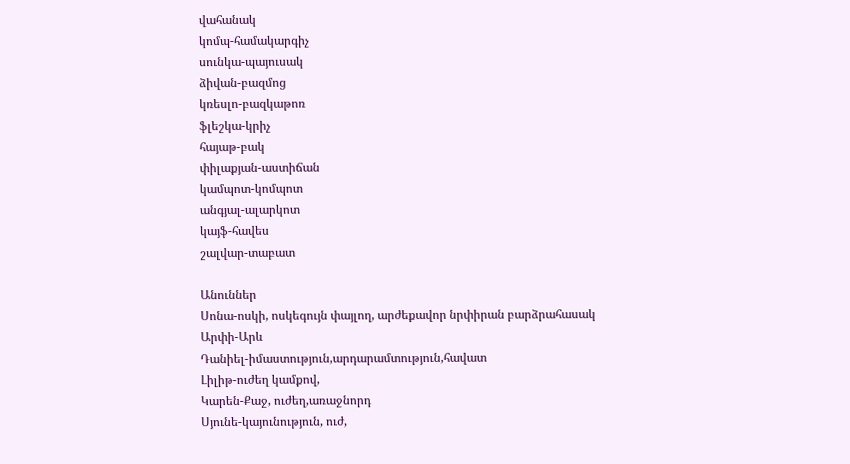վահանակ
կոմպ-համակարգիչ
սունկա-պայուսակ
ձիվան-բազմոց
կռեսլո-բազկաթոռ
ֆլեշկա-կրիչ
հայաթ-բակ
փիլաքյան-աստիճան
կամպոտ-կոմպոտ
անգյալ-ալարկոտ
կայֆ-հավես
շալվար-տաբատ

Անուններ
Սոնա-ոսկի, ոսկեգույն փայլող, արժեքավոր նրփիրան բարձրահասակ
Արփի-Արև
Դանիել-իմաստություն,արդարամտություն,հավատ
Լիլիթ-ուժեղ կամքով,
Կարեն-Քաջ, ուժեղ,առաջնորդ
Սյունե-կայունություն, ուժ,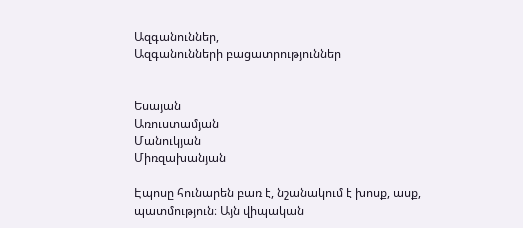Ազգանուններ,
Ազգանունների բացատրություններ


Եսայան
Առուստամյան
Մանուկյան
Միռզախանյան

Էպոսը հունարեն բառ է, նշանակում է խոսք, ասք, պատմություն։ Այն վիպական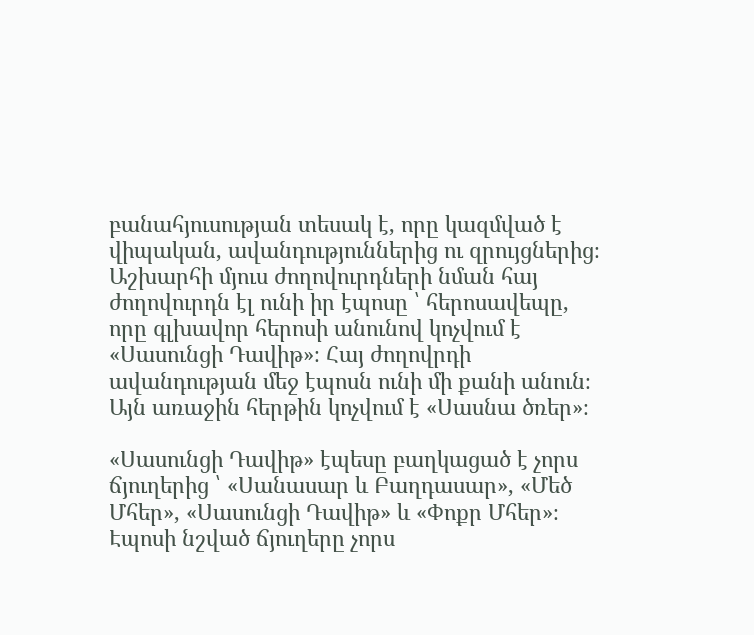բանահյուսության տեսակ է, որը կազմված է վիպական, ավանդություններից ու զրույցներից։ Աշխարհի մյուս ժողովուրդների նման հայ ժողովուրդն էլ ունի իր էպոսը ՝ հերոսավեպը, որը գլխավոր հերոսի անունով կոչվում է «Սասունցի Դավիթ»։ Հայ ժողովրդի ավանդության մեջ էպոսն ունի մի քանի անուն։ Այն առաջին հերթին կոչվում է «Սասնա ծռեր»։

«Սասունցի Դավիթ» էպեսը բաղկացած է չորս ճյուղերից ՝ «Սանասար և Բաղդասար», «Մեծ Մհեր», «Սասունցի Դավիթ» և «Փոքր Մհեր»։ Էպոսի նշված ճյուղերը չորս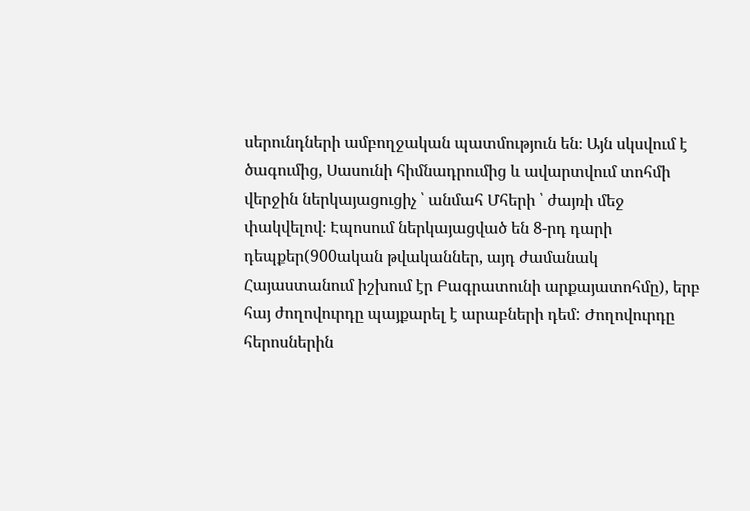սերունդների ամբողջական պատմություն են։ Այն սկսվում է ծագումից, Սասունի հիմնադրումից և ավարտվում տոհմի վերջին ներկայացուցիչ ՝ անմահ Մհերի ՝ ժայռի մեջ փակվելով։ Էպոսում ներկայացված են 8-րդ դարի դեպքեր(900ական թվականներ, այդ ժամանակ Հայաստանում իշխում էր Բագրատունի արքայատոհմը), երբ հայ ժողովուրդը պայքարել է արաբների դեմ: Ժողովուրդը հերոսներին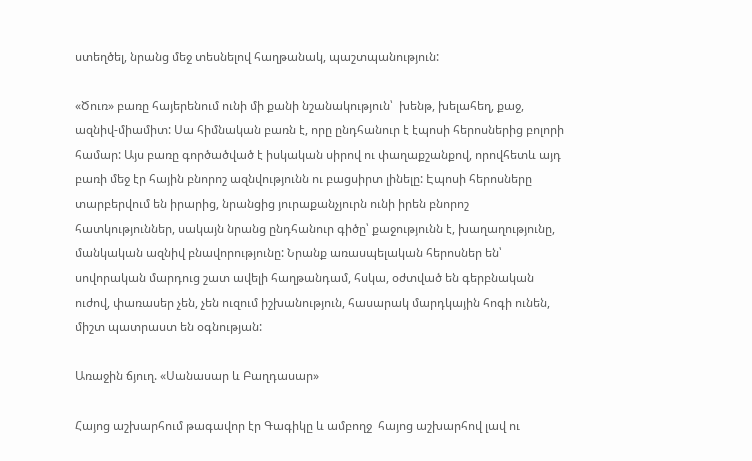ստեղծել, նրանց մեջ տեսնելով հաղթանակ, պաշտպանություն:

«Ծուռ» բառը հայերենում ունի մի քանի նշանակություն՝  խենթ, խելահեղ, քաջ, ազնիվ-միամիտ: Սա հիմնական բառն է, որը ընդհանուր է էպոսի հերոսներից բոլորի համար: Այս բառը գործածված է իսկական սիրով ու փաղաքշանքով, որովհետև այդ բառի մեջ էր հային բնորոշ ազնվությունն ու բացսիրտ լինելը: Էպոսի հերոսները տարբերվում են իրարից, նրանցից յուրաքանչյուրն ունի իրեն բնորոշ հատկություններ, սակայն նրանց ընդհանուր գիծը՝ քաջությունն է, խաղաղությունը, մանկական ազնիվ բնավորությունը: Նրանք առասպելական հերոսներ են՝ սովորական մարդուց շատ ավելի հաղթանդամ, հսկա, օժտված են գերբնական ուժով, փառասեր չեն, չեն ուզում իշխանություն, հասարակ մարդկային հոգի ունեն, միշտ պատրաստ են օգնության:

Առաջին ճյուղ. «Սանասար և Բաղդասար»

Հայոց աշխարհում թագավոր էր Գագիկը և ամբողջ  հայոց աշխարհով լավ ու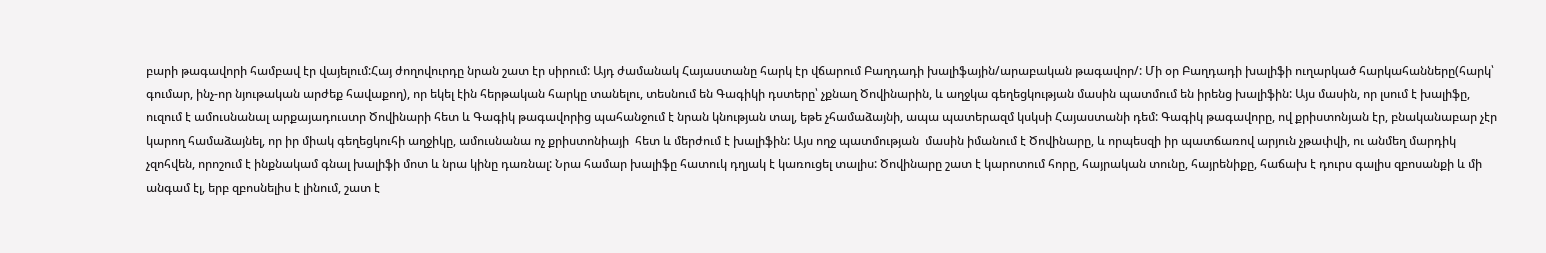բարի թագավորի համբավ էր վայելում:Հայ ժողովուրդը նրան շատ էր սիրում: Այդ ժամանակ Հայաստանը հարկ էր վճարում Բաղդադի խալիֆային/արաբական թագավոր/: Մի օր Բաղդադի խալիֆի ուղարկած հարկահանները(հարկ՝ գումար, ինչ-որ նյութական արժեք հավաքող), որ եկել էին հերթական հարկը տանելու, տեսնում են Գագիկի դստերը՝ չքնաղ Ծովինարին, և աղջկա գեղեցկության մասին պատմում են իրենց խալիֆին: Այս մասին, որ լսում է խալիֆը, ուզում է ամուսնանալ արքայադուստր Ծովինարի հետ և Գագիկ թագավորից պահանջում է նրան կնության տալ, եթե չհամաձայնի, ապա պատերազմ կսկսի Հայաստանի դեմ: Գագիկ թագավորը, ով քրիստոնյան էր, բնականաբար չէր կարող համաձայնել, որ իր միակ գեղեցկուհի աղջիկը, ամուսնանա ոչ քրիստոնիայի  հետ և մերժում է խալիֆին: Այս ողջ պատմության  մասին իմանում է Ծովինարը, և որպեսզի իր պատճառով արյուն չթափվի, ու անմեղ մարդիկ չզոհվեն, որոշում է ինքնակամ գնալ խալիֆի մոտ և նրա կինը դառնալ: Նրա համար խալիֆը հատուկ դղյակ է կառուցել տալիս: Ծովինարը շատ է կարոտում հորը, հայրական տունը, հայրենիքը, հաճախ է դուրս գալիս զբոսանքի և մի անգամ էլ, երբ զբոսնելիս է լինում, շատ է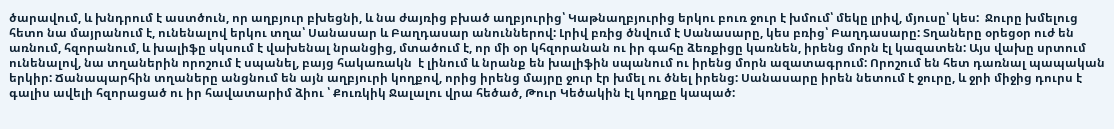ծարավում, և խնդրում է աստծուն, որ աղբյուր բխեցնի, և նա ժայռից բխած աղբյուրից՝ Կաթնաղբյուրից երկու բուռ ջուր է խմում՝ մեկը լրիվ, մյուսը՝ կես:  Ջուրը խմելուց հետո նա մայրանում է, ունենալով երկու տղա՝ Սանասար և Բաղդասար անուններով: Լրիվ բռից ծնվում է Սանասարը, կես բռից՝ Բաղդասարը: Տղաները օրեցօր ուժ են առնում, հզորանում, և խալիֆը սկսում է վախենալ նրանցից, մտածում է, որ մի օր կհզորանան ու իր գահը ձեռքիցը կառնեն, իրենց մորն էլ կազատեն: Այս վախը սրտում ունենալով, նա տղաներին որոշում է սպանել, բայց հակառակն  է լինում և նրանք են խալիֆին սպանում ու իրենց մորն ազատագրում: Որոշում են հետ դառնալ պապական երկիր: Ճանապարհին տղաները անցնում են այն աղբյուրի կողքով, որից իրենց մայրը ջուր էր խմել ու ծնել իրենց: Սանասարը իրեն նետում է ջուրը, և ջրի միջից դուրս է գալիս ավելի հզորացած ու իր հավատարիմ ձիու ՝ Քուռկիկ Ջալալու վրա հեծած, Թուր Կեծակին էլ կողքը կապած: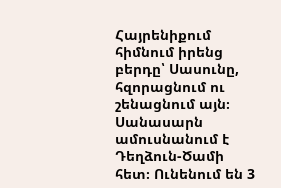Հայրենիքում հիմնում իրենց բերդը՝ Սասունը, հզորացնում ու շենացնում այն։ Սանասարն ամուսնանում է Դեղձուն-Ծամի հետ։ Ունենում են 3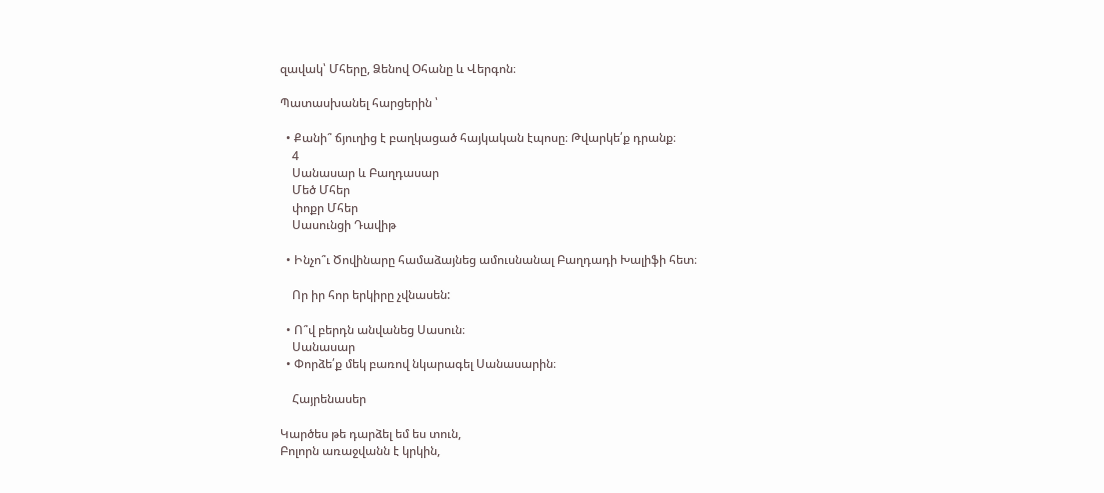զավակ՝ Մհերը, Ձենով Օհանը և Վերգոն։

Պատասխանել հարցերին ՝

  • Քանի՞ ճյուղից է բաղկացած հայկական էպոսը։ Թվարկե՛ք դրանք։
    4
    Սանասար և Բաղդասար
    Մեծ Մհեր
    փոքր Մհեր
    Սասունցի Դավիթ

  • Ինչո՞ւ Ծովինարը համաձայնեց ամուսնանալ Բաղդադի Խալիֆի հետ։

    Որ իր հոր երկիրը չվնասեն:

  • Ո՞վ բերդն անվանեց Սասուն։
    Սանասար
  • Փորձե՛ք մեկ բառով նկարագել Սանասարին։

    Հայրենասեր

Կարծես թե դարձել եմ ես տուն,
Բոլորն առաջվանն է կրկին,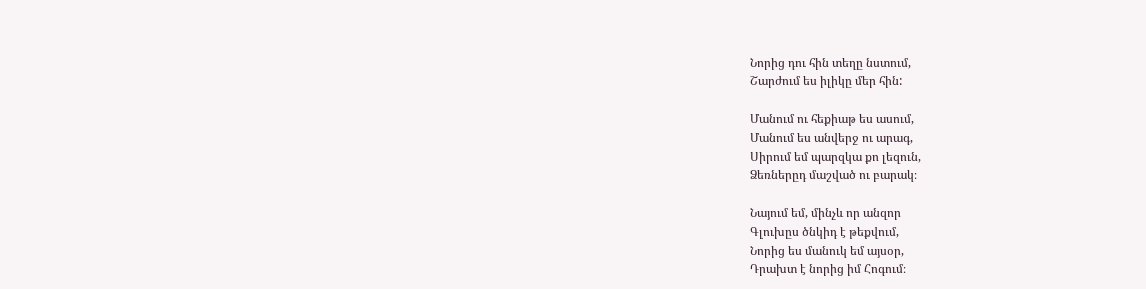Նորից դու հին տեղը նստում,
Շարժում ես իլիկը մեր հին:

Մանում ու հեքիաթ ես ասում,
Մանում ես անվերջ ու արագ,
Սիրում եմ պարզկա քո լեզուն,
Ձեռներըդ մաշված ու բարակ։

Նայում եմ, մինչև որ անզոր
Գլուխըս ծնկիդ է թեքվում,
Նորից ես մանուկ եմ այսօր,
Դրախտ է նորից իմ Հոգում։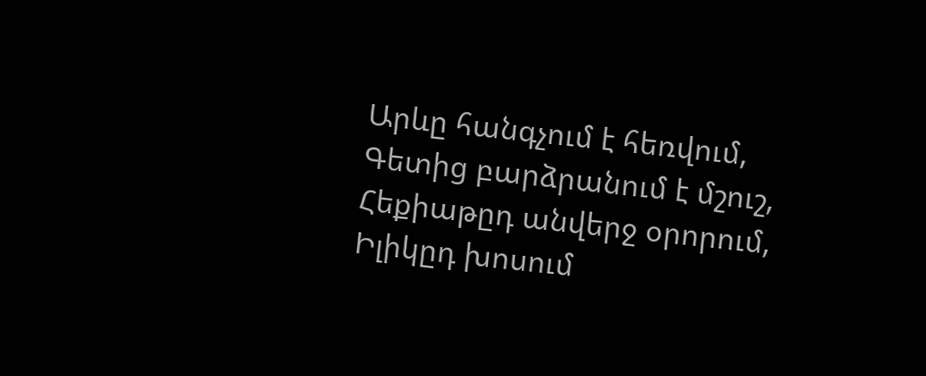Արևը հանգչում է հեռվում,
Գետից բարձրանում է մշուշ,
Հեքիաթըդ անվերջ օրորում,
Իլիկըդ խոսում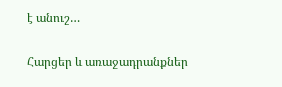է անուշ…

Հարցեր և առաջադրանքներ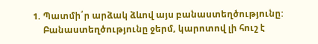1. Պատմի՛ր արձակ ձևով այս բանաստեղծությունը:
     Բանաստեղծությունը ջերմ, կարոտով լի հուշ է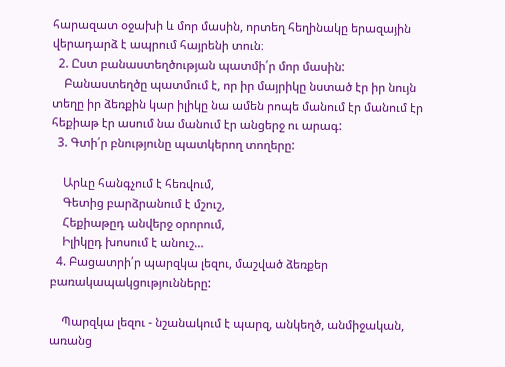հարազատ օջախի և մոր մասին, որտեղ հեղինակը երազային վերադարձ է ապրում հայրենի տուն։
  2. Ըստ բանաստեղծության պատմի՛ր մոր մասին:
    Բանաստեղծը պատմում է, որ իր մայրիկը նստած էր իր նույն տեղը իր ձեռքին կար իլիկը նա ամեն րոպե մանում էր մանում էր հեքիաթ էր ասում նա մանում էր անցերջ ու արագ:
  3. Գտի՛ր բնությունը պատկերող տողերը:

    Արևը հանգչում է հեռվում,
    Գետից բարձրանում է մշուշ,
    Հեքիաթըդ անվերջ օրորում,
    Իլիկըդ խոսում է անուշ…
  4. Բացատրի՛ր պարզկա լեզու, մաշված ձեռքեր բառակապակցությունները:

    Պարզկա լեզու - նշանակում է պարզ, անկեղծ, անմիջական, առանց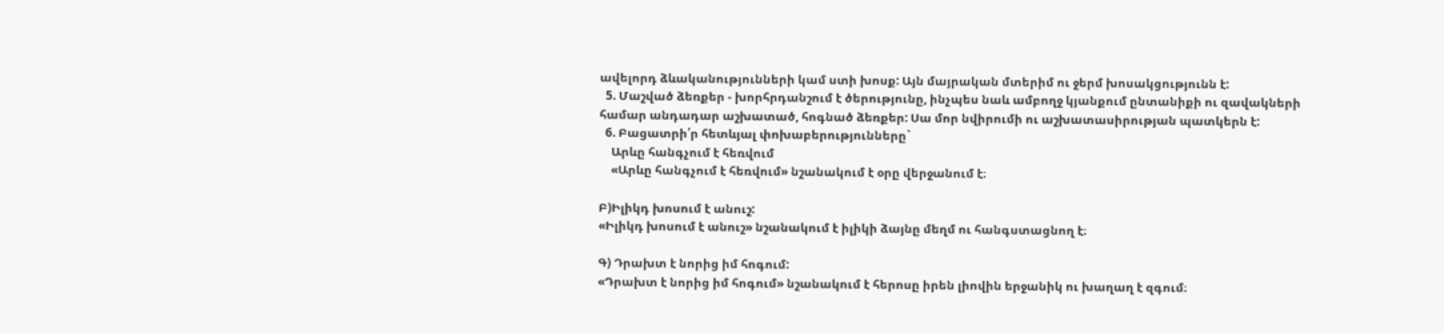ավելորդ ձևականությունների կամ ստի խոսք: Այն մայրական մտերիմ ու ջերմ խոսակցությունն է:
  5. Մաշված ձեռքեր - խորհրդանշում է ծերությունը, ինչպես նաև ամբողջ կյանքում ընտանիքի ու զավակների համար անդադար աշխատած, հոգնած ձեռքեր: Սա մոր նվիրումի ու աշխատասիրության պատկերն է:
  6. Բացատրի՛ր հետևյալ փոխաբերությունները`
    Արևը հանգչում է հեռվում
    «Արևը հանգչում է հեռվում» նշանակում է օրը վերջանում է։

Բ)Իլիկդ խոսում է անուշ:
«Իլիկդ խոսում է անուշ» նշանակում է իլիկի ձայնը մեղմ ու հանգստացնող է։

Գ) Դրախտ է նորից իմ հոգում:
«Դրախտ է նորից իմ հոգում» նշանակում է հերոսը իրեն լիովին երջանիկ ու խաղաղ է զգում։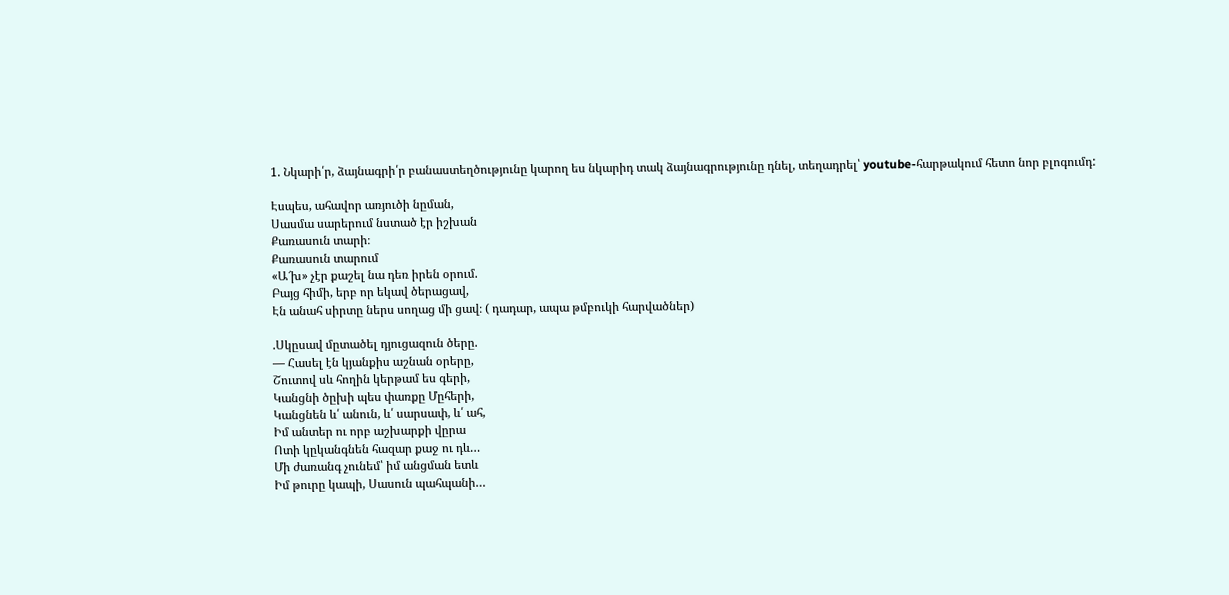1. Նկարի՛ր, ձայնագրի՛ր բանաստեղծությունը կարող ես նկարիդ տակ ձայնագրությունը դնել, տեղադրել՝ youtube-հարթակում հետո նոր բլոգումդ:

Էսպես, ահավոր առյուծի նըման,
Սասմա սարերում նստած էր իշխան
Քառասուն տարի։
Քառասուն տարում
«Ա՜խ» չէր քաշել նա դեռ իրեն օրում.
Բայց հիմի, երբ որ եկավ ծերացավ,
Էն անահ սիրտը ներս սողաց մի ցավ։ ( դադար, ապա թմբուկի հարվածներ)

.Սկըսավ մըտածել դյուցազուն ծերը.
— Հասել էն կյանքիս աշնան օրերը,
Շուտով սև հողին կերթամ ես գերի,
Կանցնի ծըխի պես փառքը Մըհերի,
Կանցնեն և՛ անուն, և՛ սարսափ, և՛ ահ,
Իմ անտեր ու որբ աշխարքի վըրա
Ոտի կըկանգնեն հազար քաջ ու դև…
Մի ժառանգ չունեմ՝ իմ անցման ետև
Իմ թուրը կապի, Սասուն պահպանի…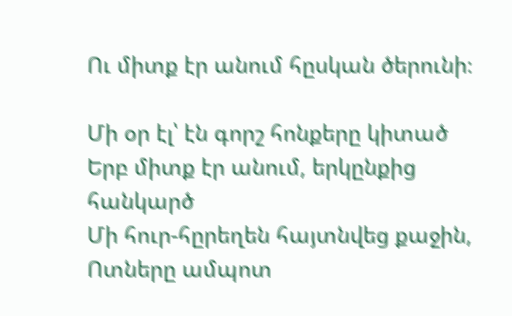Ու միտք էր անում հըսկան ծերունի։

Մի օր էլ՝ էն գորշ հոնքերը կիտած
Երբ միտք էր անում, երկընքից հանկարծ
Մի հուր-հըրեղեն հայտնվեց քաջին,
Ոտները ամպոտ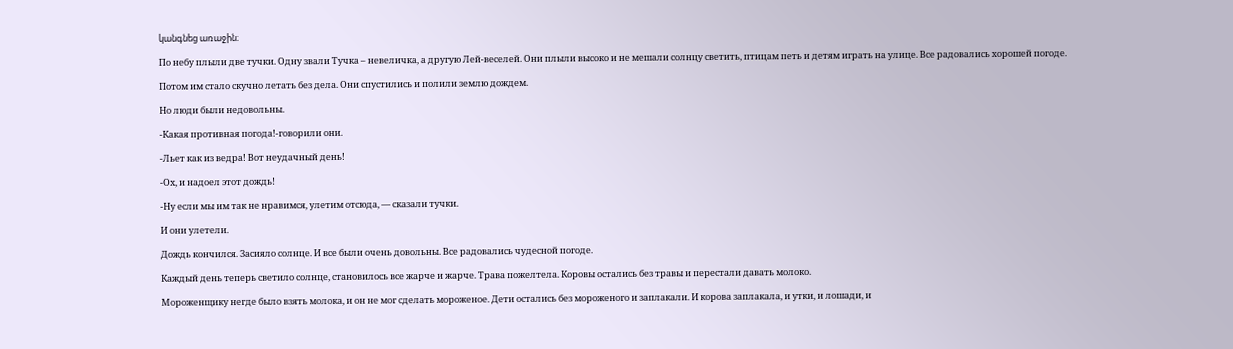կանգնեց առաջին։

По небу плыли две тучки. Одну звали Тучка – невеличка, а другую Лей-веселей. Они плыли высоко и не мешали солнцу светить, птицам петь и детям играть на улице. Все радовались хорошей погоде.

Потом им стало скучно летать без дела. Они спустились и полили землю дождем.

Но люди были недовольны.

-Какая противная погода!-говорили они.

-Льет как из ведра! Вот неудачный день!

-Ох, и надоел этот дождь!

-Ну если мы им так не нравимся, улетим отсюда, — сказали тучки.

И они улетели.

Дождь кончился. Засияло солнце. И все были очень довольны. Все радовались чудесной погоде.

Каждый день теперь светило солнце, становилось все жарче и жарче. Трава пожелтела. Коровы остались без травы и перестали давать молоко.

Мороженщику негде было взять молока, и он не мог сделать мороженое. Дети остались без мороженого и заплакали. И корова заплакала, и утки, и лошади, и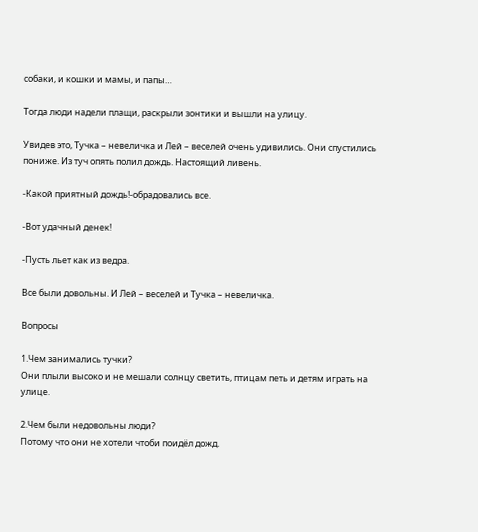собаки, и кошки и мамы, и папы…

Тогда люди надели плащи, раскрыли зонтики и вышли на улицу.

Увидев это, Тучка – невеличка и Лей – веселей очень удивились. Они спустились пониже. Из туч опять полил дождь. Настоящий ливень.

-Какой приятный дождь!-обрадовались все.

-Вот удачный денек!

-Пусть льет как из ведра.

Все были довольны. И Лей – веселей и Тучка – невеличка.

Вопросы

1.Чем занимались тучки?
Они плыли высоко и не мешали солнцу светить, птицам петь и детям играть на улице.

2.Чем были недовольны люди?
Потому что они не хотели чтоби поидёл дожд.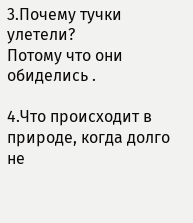3.Почему тучки улетели?
Потому что они обиделись .

4.Что происходит в природе, когда долго не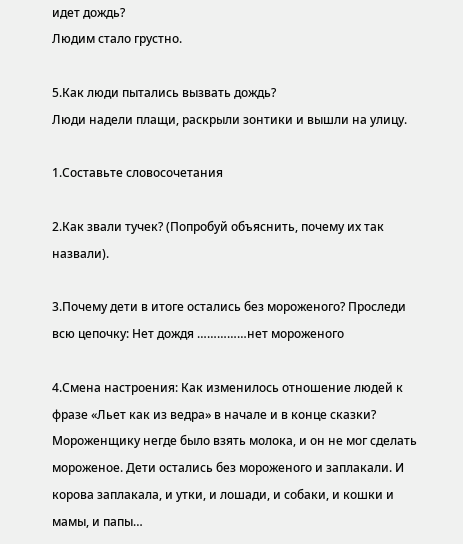идет дождь?
Людим стало грустно.

5.Как люди пытались вызвать дождь?
Люди надели плащи, раскрыли зонтики и вышли на улицу.

1.Составьте словосочетания

2.Как звали тучек? (Попробуй объяснить, почему их так назвали).

3.Почему дети в итоге остались без мороженого? Проследи всю цепочку: Нет дождя ……………нет мороженого

4.Смена настроения: Как изменилось отношение людей к фразе «Льет как из ведра» в начале и в конце сказки?
Мороженщику негде было взять молока, и он не мог сделать мороженое. Дети остались без мороженого и заплакали. И корова заплакала, и утки, и лошади, и собаки, и кошки и мамы, и папы…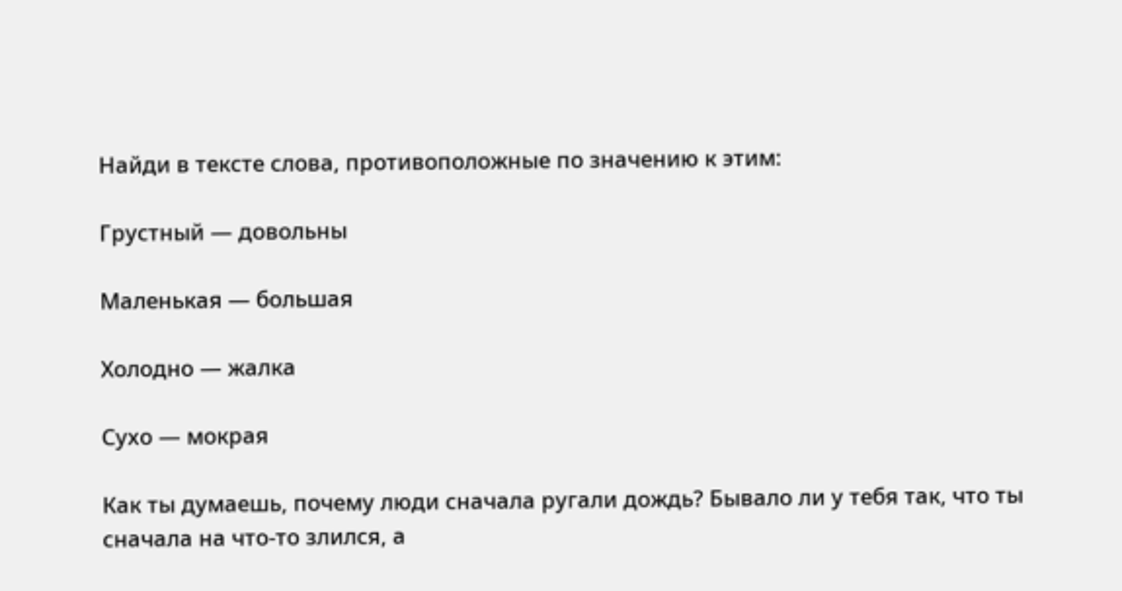Найди в тексте слова, противоположные по значению к этим:

Грустный — довольны

Маленькая — большая

Холодно — жалка

Сухо — мокрая

Как ты думаешь, почему люди сначала ругали дождь? Бывало ли у тебя так, что ты сначала на что-то злился, а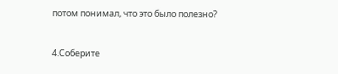потом понимал, что это было полезно?

4.Соберите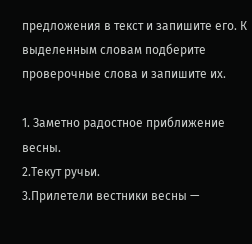предложения в текст и запишите его. К выделенным словам подберите проверочные слова и запишите их.

1. Заметно радостное приближение весны.
2.Текут ручьи.
3.Прилетели вестники весны —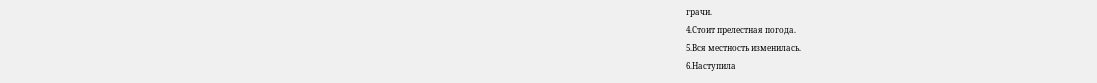грачи.
4.Стоит прелестная погода.
5.Вся местность изменилась.
6.Наступила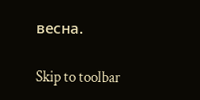весна.

Skip to toolbar